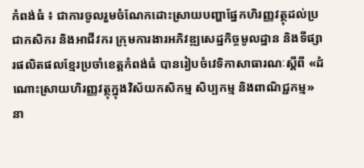កំពង់ធំ ៖ ជាការចូលរួមចំណែកដោះស្រាយបញ្ហាផ្នែកហិរញ្ញវត្ថុដល់ប្រជាកសិករ និងអាជីវករ ក្រុមការងារអភិវឌ្ឍសេដ្ឋកិច្ចមូលដ្ឋាន និងទីផ្សារផលិតផលខ្មែរប្រចាំខេត្តកំពង់ធំ បានរៀបចំវេទិកាសាធារណៈស្តីពី «ដំណោះស្រាយហិរញ្ញវត្ថុក្នុងវិស័យកសិកម្ម សិប្បកម្ម និងពាណិជ្ជកម្ម» នា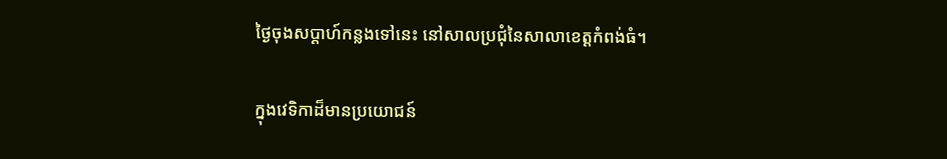ថ្ងៃចុងសប្ដាហ៍កន្លងទៅនេះ នៅសាលប្រជុំនៃសាលាខេត្តកំពង់ធំ។

ក្នុងវេទិកាដ៏មានប្រយោជន៍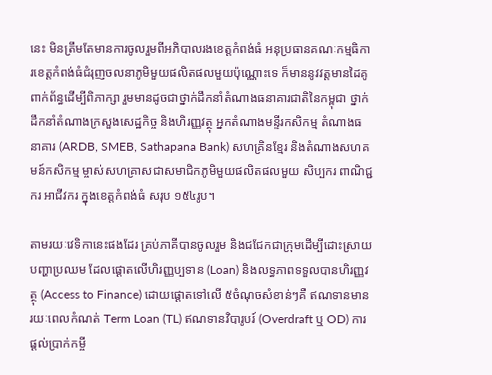នេះ មិនត្រឹមតែមានការចូលរួមពីអភិបាលរងខេត្តកំពង់ធំ អនុប្រធានគណៈកម្មធិការខេត្តកំពង់ធំជំរុញចលនាភូមិមួយផលិតផលមួយប៉ុណ្ណោះទេ ក៏មាននូវវត្តមានដៃគូពាក់ព័ន្ធដើម្បីពិភាក្សា រួមមានដូចជាថ្នាក់ដឹកនាំតំណាងធនាគារជាតិនៃកម្ពុជា ថ្នាក់ដឹកនាំតំណាងក្រសួងសេដ្ឋកិច្ច និងហិរញ្ញវត្ថុ អ្នកតំណាងមន្ទីរកសិកម្ម តំណាងធនាគារ (ARDB, SMEB, Sathapana Bank) សហគ្រិនខ្មែរ និងតំណាងសហគមន៍កសិកម្ម ម្ចាស់សហគ្រាសជាសមាជិកភូមិមួយផលិតផលមួយ សិប្បករ ពាណិជ្ជករ អាជីវករ ក្នុងខេត្តកំពង់ធំ សរុប ១៥៤រូប។

តាមរយៈវេទិកានេះផងដែរ គ្រប់ភាគីបានចូលរួម និងជជែកជាក្រុមដើម្បីដោះស្រាយបញ្ហាប្រឈម ដែលផ្ដោតលើហិរញ្ញប្បទាន (Loan) និងលទ្ធភាពទទួលបានហិរញ្ញវត្ថុ (Access to Finance) ដោយផ្ដោតទៅលើ ៥ចំណុចសំខាន់ៗគឺ ឥណទានមានរយៈពេលកំណត់ Term Loan (TL) ឥណទានវិបារូបរ៍ (Overdraft ឬ OD) ការផ្តល់ប្រាក់កម្ចី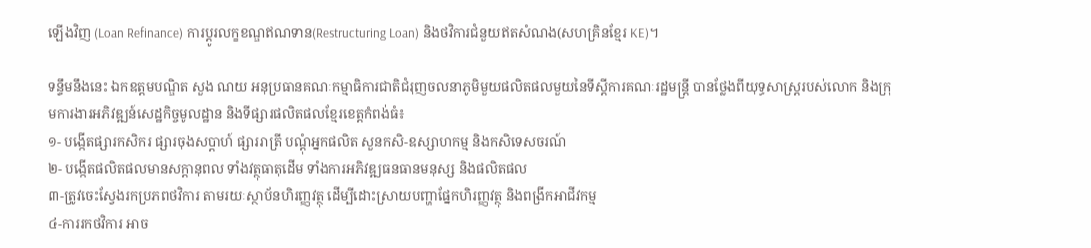ឡើងវិញ (Loan Refinance) ការប្ដូរលក្ខខណ្ឌឥណទាន(Restructuring Loan) និងថវិការជំនួយឥតសំណង(សហគ្រិនខ្មែរ KE)។

ទន្ទឹមនឹងនេះ ឯកឧត្តមបណ្ឌិត សួង ណយ អនុប្រធានគណៈកម្មាធិការជាតិជំរុញចលនាភូមិមួយផលិតផលមួយនៃទីស្ដីការគណៈរដ្ឋមន្ដ្រី បានថ្លែងពីយុទ្ធសាស្ត្ររបស់លោក និងក្រុមការងារអភិវឌ្ឍន៍សេដ្ឋកិច្ចមូលដ្ឋាន និងទីផ្សារផលិតផលខ្មែរខេត្តកំពង់ធំ៖
១- បង្កើតផ្សារកសិករ ផ្សារចុងសប្តាហ៍ ផ្សាររាត្រី បណ្ដុំអ្នកផលិត សួនកសិ-ឧស្សាហកម្ម និងកសិទេសចរណ៍
២- បង្កើតផលិតផលមានសក្ដានុពល ទាំងវត្ថុធាតុដើម ទាំងការអភិវឌ្ឍធនធានមនុស្ស និងផលិតផល
៣-ត្រូវចេះស្វែងរកប្រភពថវិការ តាមរយៈស្ថាប័នហិរញ្ញវត្ថុ ដើម្បីដោះស្រាយបញ្ហាផ្នែកហិរញ្ញវត្ថុ និងពង្រីកអាជីវកម្ម
៤-ការរកថវិការ អាច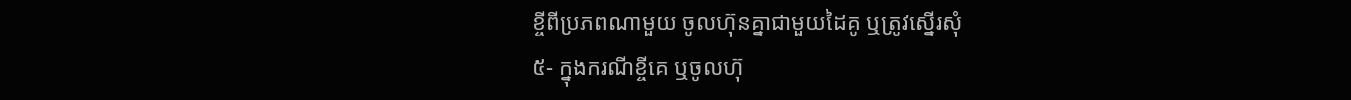ខ្ចីពីប្រភពណាមួយ ចូលហ៊ុនគ្នាជាមួយដៃគូ ឬត្រូវស្នើរសុំ
៥- ក្នុងករណីខ្ចីគេ ឬចូលហ៊ុ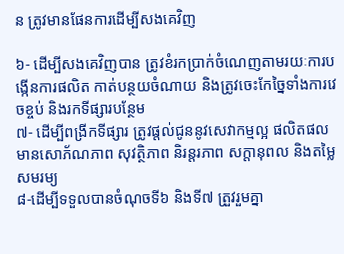ន ត្រូវមានផែនការដើម្បីសងគេវិញ

៦- ដើម្បីសងគេវិញបាន ត្រូវខំរកប្រាក់ចំណេញតាមរយៈការបង្កើនការផលិត កាត់បន្ថយចំណាយ និងត្រូវចេះកែច្នៃទាំងការវេចខ្ចប់ និងរកទីផ្សារបន្ថែម
៧- ដើម្បីពង្រីកទីផ្សារ ត្រូវផ្ដល់ជូននូវសេវាកម្មល្អ ផលិតផលមានសោភ័ណភាព សុវត្ថិភាព និរន្តរភាព សក្ដានុពល និងតម្លៃសមរម្យ
៨-ដើម្បីទទួលបានចំណុចទី៦ និងទី៧ ត្រួវរួមគ្នា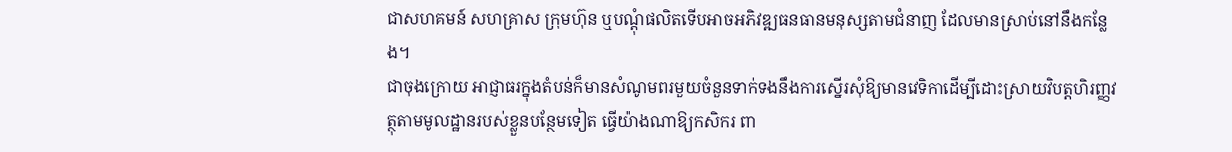ជាសហគមន៍ សហគ្រាស ក្រុមហ៊ុន ឬបណ្ដុំផលិតទើបអាចអភិវឌ្ឍធនធានមនុស្សតាមជំនាញ ដែលមានស្រាប់នៅនឹងកន្លែង។
ជាចុងក្រោយ អាជ្ញាធរក្នុងតំបន់ក៏មានសំណូមពរមួយចំនួនទាក់ទងនឹងការស្នើរសុំឱ្យមានវេទិកាដើម្បីដោះស្រាយវិបត្តហិរញ្ញវត្ថុតាមមូលដ្ឋានរបស់ខ្លួនបន្ថែមទៀត ធ្វើយ៉ាងណាឱ្យកសិករ ពា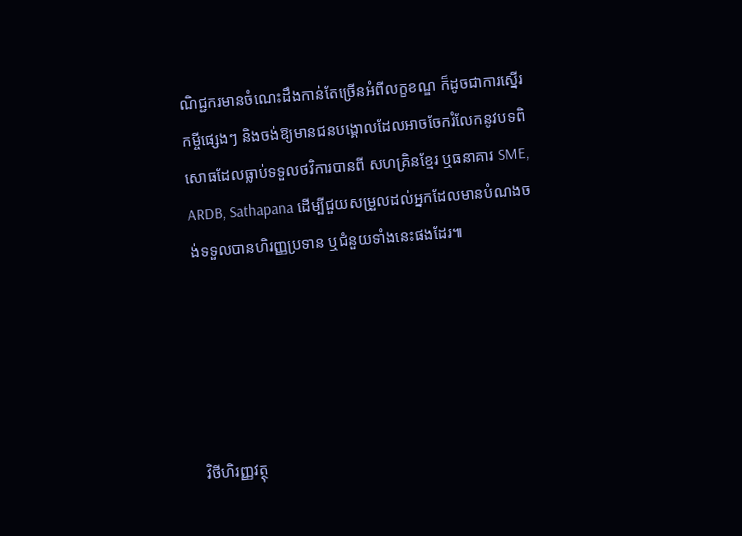ណិជ្ជករមានចំណេះដឹងកាន់តែច្រើនអំពីលក្ខខណ្ឌ ក៏ដូចជាការស្នើរកម្ចីផ្សេងៗ និងចង់ឱ្យមានជនបង្គោលដែលអាចចែករំលែកនូវបទពិសោធដែលធ្លាប់ទទួលថវិការបានពី សហគ្រិនខ្មែរ ឬធនាគារ SME, ARDB, Sathapana ដើម្បីជួយសម្រួលដល់អ្នកដែលមានបំណងចង់ទទួលបានហិរញ្ញប្រទាន ឬជំនួយទាំងនេះផងដែរ៕





វិថីហិរញ្ញវត្ថុ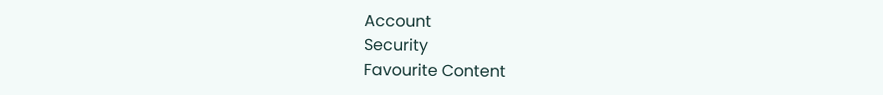Account
Security
Favourite Content